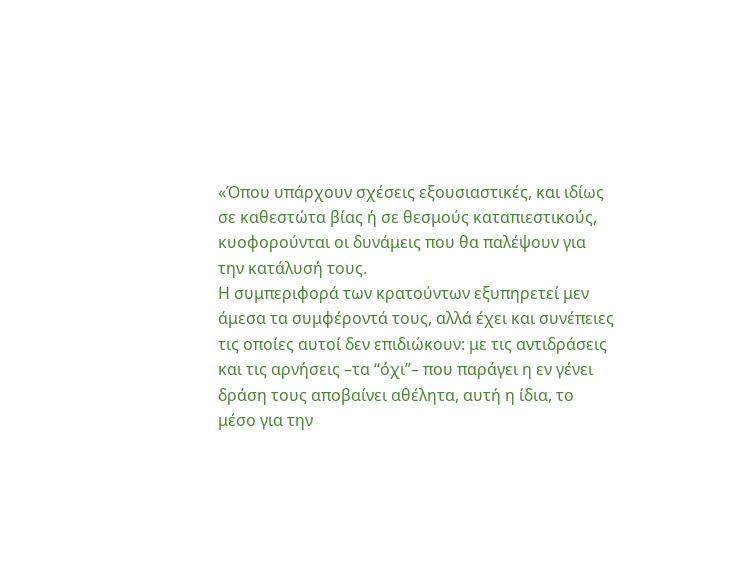«Όπου υπάρχουν σχέσεις εξουσιαστικές, και ιδίως σε καθεστώτα βίας ή σε θεσμούς καταπιεστικούς, κυοφορούνται οι δυνάμεις που θα παλέψουν για την κατάλυσή τους.
Η συμπεριφορά των κρατούντων εξυπηρετεί μεν άμεσα τα συμφέροντά τους, αλλά έχει και συνέπειες τις οποίες αυτοί δεν επιδιώκουν: με τις αντιδράσεις και τις αρνήσεις –τα “όχι”– που παράγει η εν γένει δράση τους αποβαίνει αθέλητα, αυτή η ίδια, το μέσο για την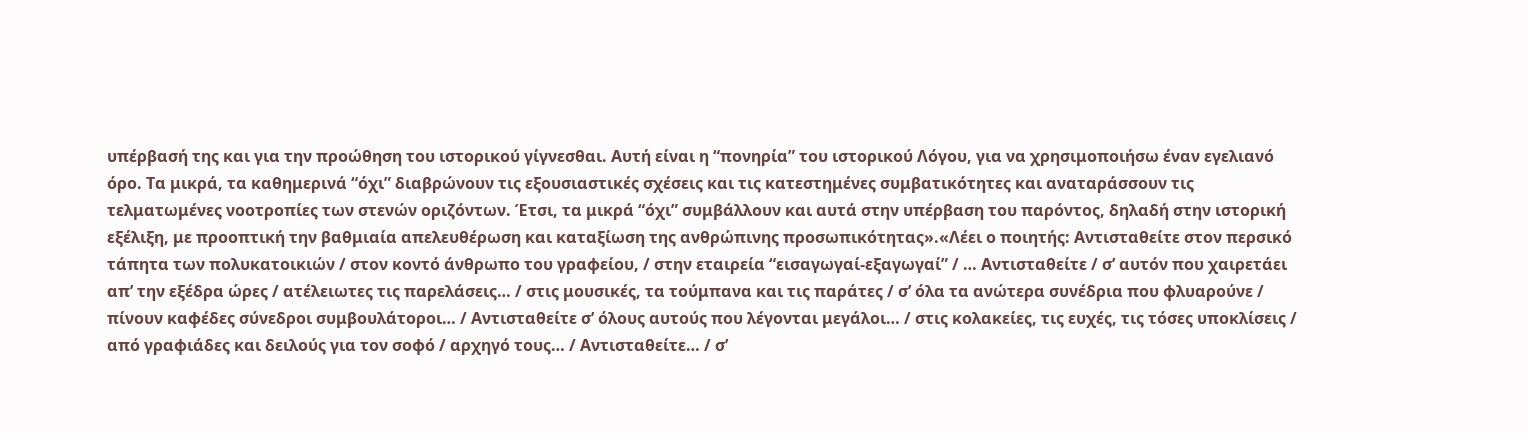υπέρβασή της και για την προώθηση του ιστορικού γίγνεσθαι. Αυτή είναι η “πονηρία” του ιστορικού Λόγου, για να χρησιμοποιήσω έναν εγελιανό όρο. Τα μικρά, τα καθημερινά “όχι” διαβρώνουν τις εξουσιαστικές σχέσεις και τις κατεστημένες συμβατικότητες και αναταράσσουν τις τελματωμένες νοοτροπίες των στενών οριζόντων. Έτσι, τα μικρά “όχι” συμβάλλουν και αυτά στην υπέρβαση του παρόντος, δηλαδή στην ιστορική εξέλιξη, με προοπτική την βαθμιαία απελευθέρωση και καταξίωση της ανθρώπινης προσωπικότητας».«Λέει ο ποιητής: Αντισταθείτε στον περσικό τάπητα των πολυκατοικιών / στον κοντό άνθρωπο του γραφείου, / στην εταιρεία “εισαγωγαί-εξαγωγαί” / … Αντισταθείτε / σ’ αυτόν που χαιρετάει απ’ την εξέδρα ώρες / ατέλειωτες τις παρελάσεις… / στις μουσικές, τα τούμπανα και τις παράτες / σ’ όλα τα ανώτερα συνέδρια που φλυαρούνε / πίνουν καφέδες σύνεδροι συμβουλάτοροι… / Αντισταθείτε σ’ όλους αυτούς που λέγονται μεγάλοι… / στις κολακείες, τις ευχές, τις τόσες υποκλίσεις / από γραφιάδες και δειλούς για τον σοφό / αρχηγό τους… / Αντισταθείτε… / σ’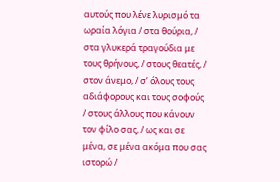αυτούς που λένε λυρισμό τα ωραία λόγια / στα θούρια, / στα γλυκερά τραγούδια με τους θρήνους, / στους θεατές, / στον άνεμο, / σ’ όλους τους αδιάφορους και τους σοφούς / στους άλλους που κάνουν τον φίλο σας, / ως και σε μένα, σε μένα ακόμα που σας ιστορώ /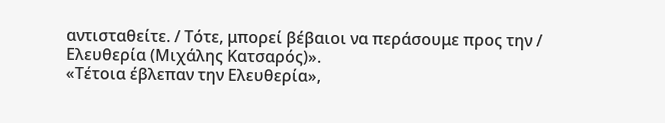αντισταθείτε. / Τότε, μπορεί βέβαιοι να περάσουμε προς την / Ελευθερία (Μιχάλης Κατσαρός)».
«Τέτοια έβλεπαν την Ελευθερία»,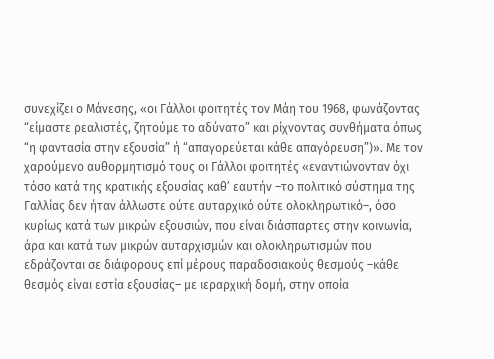συνεχίζει ο Μάνεσης, «οι Γάλλοι φοιτητές τον Μάη του 1968, φωνάζοντας “είμαστε ρεαλιστές, ζητούμε το αδύνατο” και ρίχνοντας συνθήματα όπως “η φαντασία στην εξουσία” ή “απαγορεύεται κάθε απαγόρευση”)». Με τον χαρούμενο αυθορμητισμό τους οι Γάλλοι φοιτητές «εναντιώνονταν όχι τόσο κατά της κρατικής εξουσίας καθ’ εαυτήν –το πολιτικό σύστημα της Γαλλίας δεν ήταν άλλωστε ούτε αυταρχικό ούτε ολοκληρωτικό–, όσο κυρίως κατά των μικρών εξουσιών, που είναι διάσπαρτες στην κοινωνία, άρα και κατά των μικρών αυταρχισμών και ολοκληρωτισμών που εδράζονται σε διάφορους επί μέρους παραδοσιακούς θεσμούς –κάθε θεσμός είναι εστία εξουσίας– με ιεραρχική δομή, στην οποία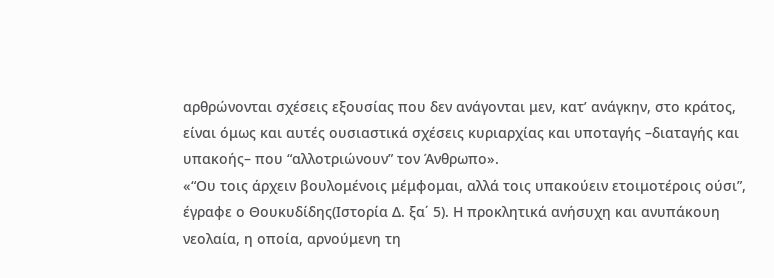αρθρώνονται σχέσεις εξουσίας που δεν ανάγονται μεν, κατ’ ανάγκην, στο κράτος, είναι όμως και αυτές ουσιαστικά σχέσεις κυριαρχίας και υποταγής –διαταγής και υπακοής– που “αλλοτριώνουν” τον Άνθρωπο».
«“Ου τοις άρχειν βουλομένοις μέμφομαι, αλλά τοις υπακούειν ετοιμοτέροις ούσι”, έγραφε ο Θουκυδίδης(Ιστορία Δ. ξα΄ 5). Η προκλητικά ανήσυχη και ανυπάκουη νεολαία, η οποία, αρνούμενη τη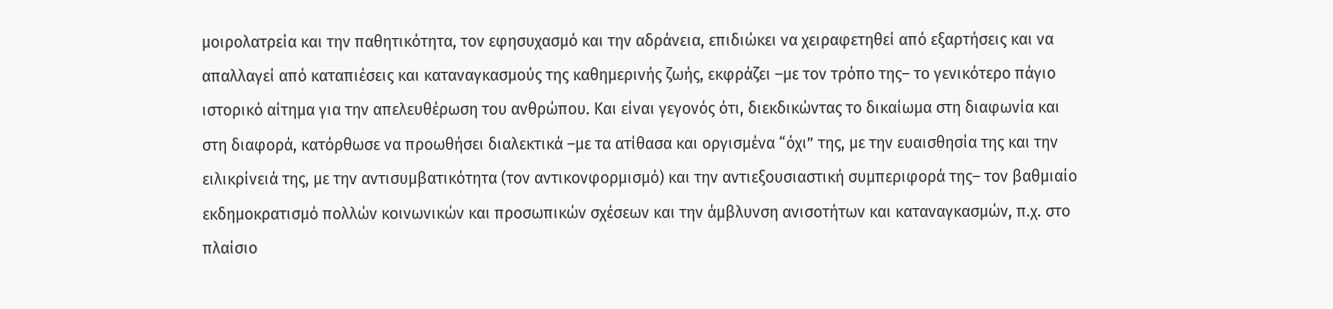μοιρολατρεία και την παθητικότητα, τον εφησυχασμό και την αδράνεια, επιδιώκει να χειραφετηθεί από εξαρτήσεις και να απαλλαγεί από καταπιέσεις και καταναγκασμούς της καθημερινής ζωής, εκφράζει –με τον τρόπο της– το γενικότερο πάγιο ιστορικό αίτημα για την απελευθέρωση του ανθρώπου. Και είναι γεγονός ότι, διεκδικώντας το δικαίωμα στη διαφωνία και στη διαφορά, κατόρθωσε να προωθήσει διαλεκτικά –με τα ατίθασα και οργισμένα “όχι” της, με την ευαισθησία της και την ειλικρίνειά της, με την αντισυμβατικότητα (τον αντικονφορμισμό) και την αντιεξουσιαστική συμπεριφορά της– τον βαθμιαίο εκδημοκρατισμό πολλών κοινωνικών και προσωπικών σχέσεων και την άμβλυνση ανισοτήτων και καταναγκασμών, π.χ. στο πλαίσιο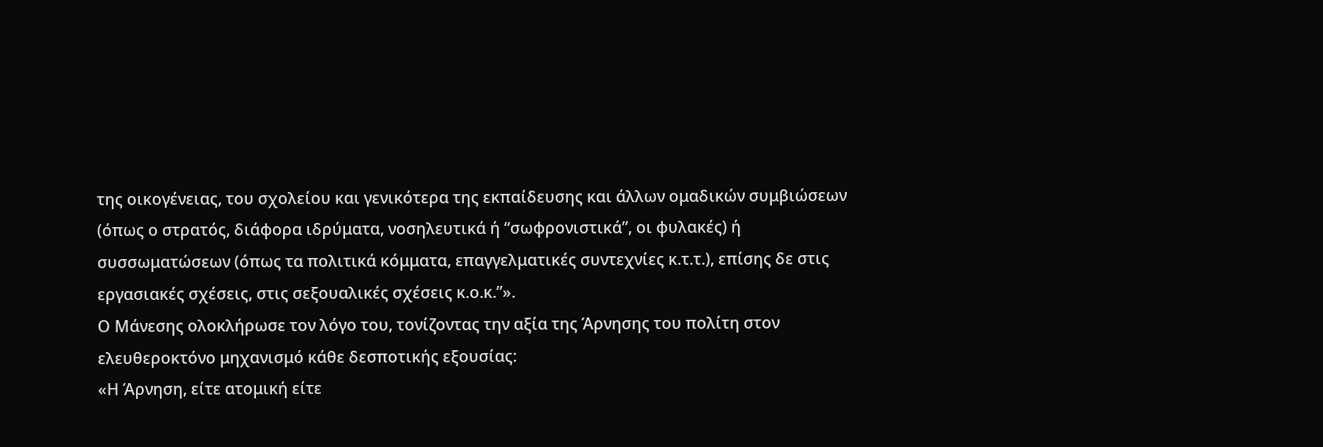της οικογένειας, του σχολείου και γενικότερα της εκπαίδευσης και άλλων ομαδικών συμβιώσεων (όπως ο στρατός, διάφορα ιδρύματα, νοσηλευτικά ή “σωφρονιστικά”, οι φυλακές) ή συσσωματώσεων (όπως τα πολιτικά κόμματα, επαγγελματικές συντεχνίες κ.τ.τ.), επίσης δε στις εργασιακές σχέσεις, στις σεξουαλικές σχέσεις κ.ο.κ.”».
Ο Μάνεσης ολοκλήρωσε τον λόγο του, τονίζοντας την αξία της Άρνησης του πολίτη στον ελευθεροκτόνο μηχανισμό κάθε δεσποτικής εξουσίας:
«Η Άρνηση, είτε ατομική είτε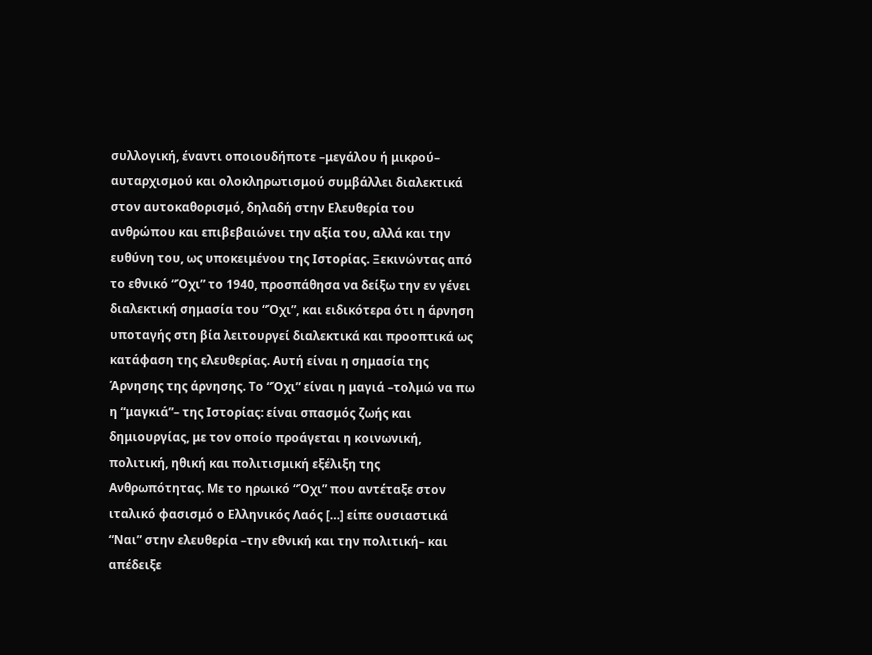συλλογική, έναντι οποιουδήποτε –μεγάλου ή μικρού– αυταρχισμού και ολοκληρωτισμού συμβάλλει διαλεκτικά στον αυτοκαθορισμό, δηλαδή στην Ελευθερία του ανθρώπου και επιβεβαιώνει την αξία του, αλλά και την ευθύνη του, ως υποκειμένου της Ιστορίας. Ξεκινώντας από το εθνικό “Όχι” το 1940, προσπάθησα να δείξω την εν γένει διαλεκτική σημασία του “Όχι”, και ειδικότερα ότι η άρνηση υποταγής στη βία λειτουργεί διαλεκτικά και προοπτικά ως κατάφαση της ελευθερίας. Αυτή είναι η σημασία της Άρνησης της άρνησης. Το “Όχι” είναι η μαγιά –τολμώ να πω η “μαγκιά”– της Ιστορίας: είναι σπασμός ζωής και δημιουργίας, με τον οποίο προάγεται η κοινωνική, πολιτική, ηθική και πολιτισμική εξέλιξη της Ανθρωπότητας. Με το ηρωικό “Όχι” που αντέταξε στον ιταλικό φασισμό ο Ελληνικός Λαός […] είπε ουσιαστικά “Ναι” στην ελευθερία –την εθνική και την πολιτική– και απέδειξε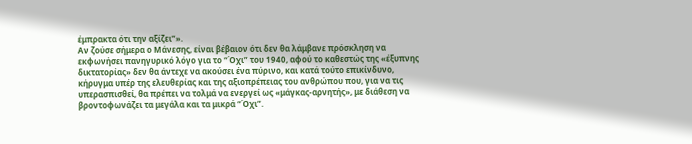έμπρακτα ότι την αξίζει”».
Αν ζούσε σήμερα ο Μάνεσης, είναι βέβαιον ότι δεν θα λάμβανε πρόσκληση να εκφωνήσει πανηγυρικό λόγο για το “Όχι” του 1940, αφού το καθεστώς της «έξυπνης δικτατορίας» δεν θα άντεχε να ακούσει ένα πύρινο, και κατά τούτο επικίνδυνο, κήρυγμα υπέρ της ελευθερίας και της αξιοπρέπειας του ανθρώπου που, για να τις υπερασπισθεί, θα πρέπει να τολμά να ενεργεί ως «μάγκας-αρνητής», με διάθεση να βροντοφωνάζει τα μεγάλα και τα μικρά “Όχι”.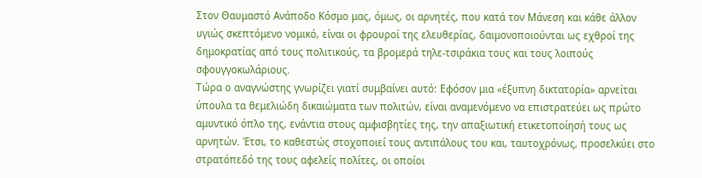Στον Θαυμαστό Ανάποδο Κόσμο μας, όμως, οι αρνητές, που κατά τον Μάνεση και κάθε άλλον υγιώς σκεπτόμενο νομικό, είναι οι φρουροί της ελευθερίας, δαιμονοποιούνται ως εχθροί της δημοκρατίας από τους πολιτικούς, τα βρομερά τηλε-τσιράκια τους και τους λοιπούς σφουγγοκωλάριους.
Τώρα ο αναγνώστης γνωρίζει γιατί συμβαίνει αυτό: Εφόσον μια «έξυπνη δικτατορία» αρνείται ύπουλα τα θεμελιώδη δικαιώματα των πολιτών, είναι αναμενόμενο να επιστρατεύει ως πρώτο αμυντικό όπλο της, ενάντια στους αμφισβητίες της, την απαξιωτική ετικετοποίησή τους ως αρνητών. Έτσι, το καθεστώς στοχοποιεί τους αντιπάλους του και, ταυτοχρόνως, προσελκύει στο στρατόπεδό της τους αφελείς πολίτες, οι οποίοι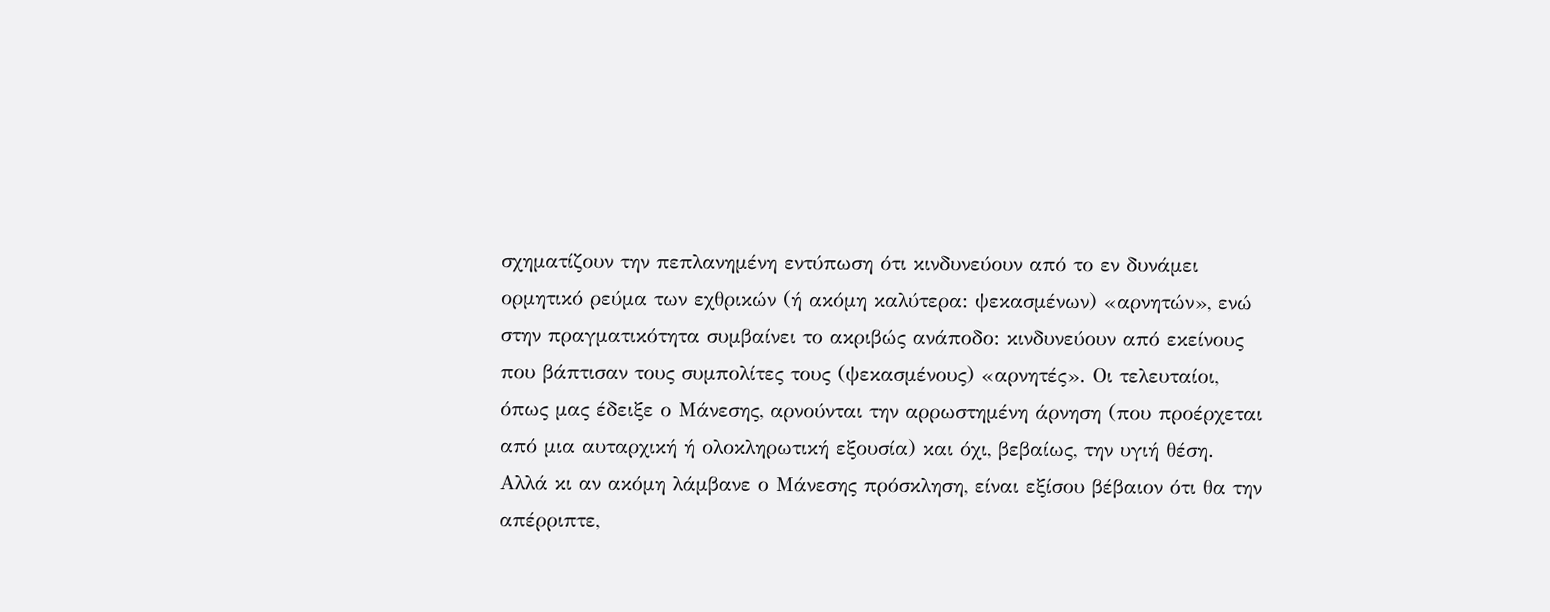σχηματίζουν την πεπλανημένη εντύπωση ότι κινδυνεύουν από το εν δυνάμει ορμητικό ρεύμα των εχθρικών (ή ακόμη καλύτερα: ψεκασμένων) «αρνητών», ενώ στην πραγματικότητα συμβαίνει το ακριβώς ανάποδο: κινδυνεύουν από εκείνους που βάπτισαν τους συμπολίτες τους (ψεκασμένους) «αρνητές». Οι τελευταίοι, όπως μας έδειξε ο Μάνεσης, αρνούνται την αρρωστημένη άρνηση (που προέρχεται από μια αυταρχική ή ολοκληρωτική εξουσία) και όχι, βεβαίως, την υγιή θέση.
Αλλά κι αν ακόμη λάμβανε ο Μάνεσης πρόσκληση, είναι εξίσου βέβαιον ότι θα την απέρριπτε,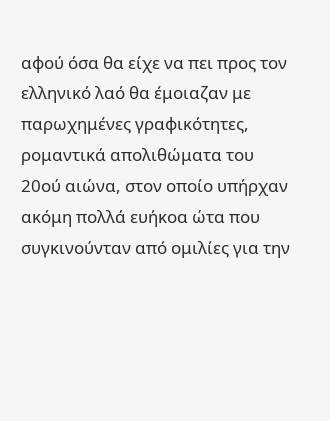αφού όσα θα είχε να πει προς τον ελληνικό λαό θα έμοιαζαν με παρωχημένες γραφικότητες, ρομαντικά απολιθώματα του 20ού αιώνα, στον οποίο υπήρχαν ακόμη πολλά ευήκοα ώτα που συγκινούνταν από ομιλίες για την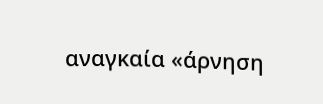αναγκαία «άρνηση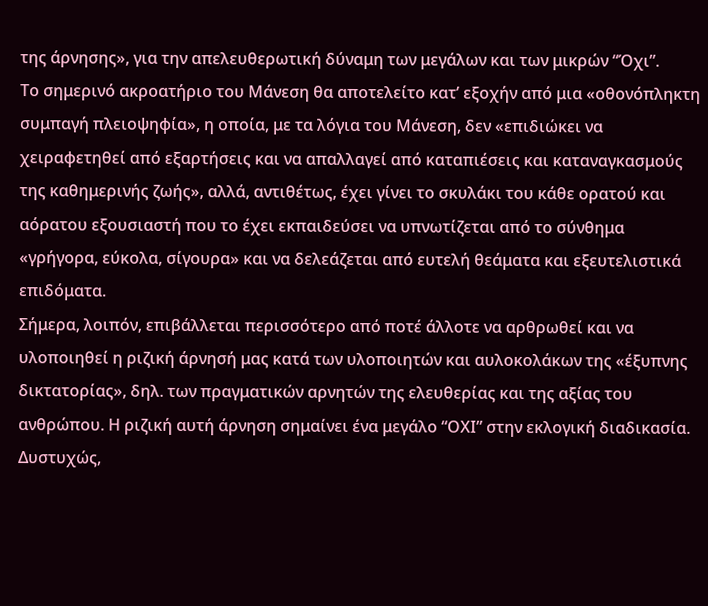της άρνησης», για την απελευθερωτική δύναμη των μεγάλων και των μικρών “Όχι”.
Το σημερινό ακροατήριο του Μάνεση θα αποτελείτο κατ’ εξοχήν από μια «οθονόπληκτη συμπαγή πλειοψηφία», η οποία, με τα λόγια του Μάνεση, δεν «επιδιώκει να χειραφετηθεί από εξαρτήσεις και να απαλλαγεί από καταπιέσεις και καταναγκασμούς της καθημερινής ζωής», αλλά, αντιθέτως, έχει γίνει το σκυλάκι του κάθε ορατού και αόρατου εξουσιαστή που το έχει εκπαιδεύσει να υπνωτίζεται από το σύνθημα «γρήγορα, εύκολα, σίγουρα» και να δελεάζεται από ευτελή θεάματα και εξευτελιστικά επιδόματα.
Σήμερα, λοιπόν, επιβάλλεται περισσότερο από ποτέ άλλοτε να αρθρωθεί και να υλοποιηθεί η ριζική άρνησή μας κατά των υλοποιητών και αυλοκολάκων της «έξυπνης δικτατορίας», δηλ. των πραγματικών αρνητών της ελευθερίας και της αξίας του ανθρώπου. Η ριζική αυτή άρνηση σημαίνει ένα μεγάλο “ΟΧΙ” στην εκλογική διαδικασία. Δυστυχώς,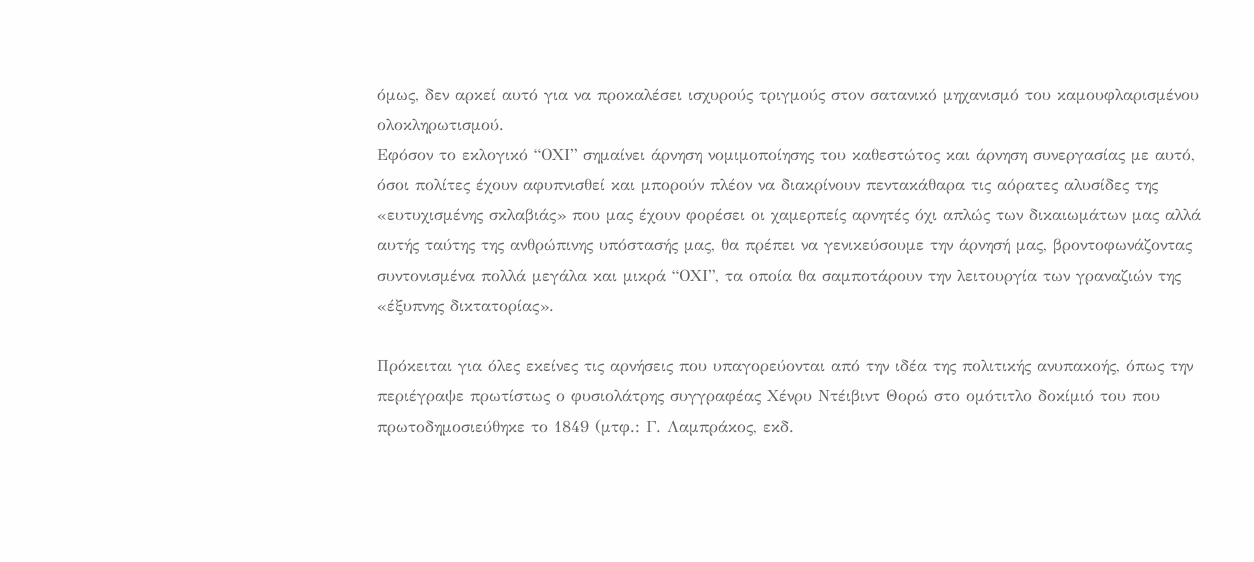όμως, δεν αρκεί αυτό για να προκαλέσει ισχυρούς τριγμούς στον σατανικό μηχανισμό του καμουφλαρισμένου ολοκληρωτισμού.
Εφόσον το εκλογικό “ΟΧΙ” σημαίνει άρνηση νομιμοποίησης του καθεστώτος και άρνηση συνεργασίας με αυτό, όσοι πολίτες έχουν αφυπνισθεί και μπορούν πλέον να διακρίνουν πεντακάθαρα τις αόρατες αλυσίδες της «ευτυχισμένης σκλαβιάς» που μας έχουν φορέσει οι χαμερπείς αρνητές όχι απλώς των δικαιωμάτων μας αλλά αυτής ταύτης της ανθρώπινης υπόστασής μας, θα πρέπει να γενικεύσουμε την άρνησή μας, βροντοφωνάζοντας συντονισμένα πολλά μεγάλα και μικρά “ΟΧΙ”, τα οποία θα σαμποτάρουν την λειτουργία των γραναζιών της «έξυπνης δικτατορίας».

Πρόκειται για όλες εκείνες τις αρνήσεις που υπαγορεύονται από την ιδέα της πολιτικής ανυπακοής, όπως την περιέγραψε πρωτίστως ο φυσιολάτρης συγγραφέας Χένρυ Ντέιβιντ Θορώ στο ομότιτλο δοκίμιό του που πρωτοδημοσιεύθηκε το 1849 (μτφ.: Γ. Λαμπράκος, εκδ.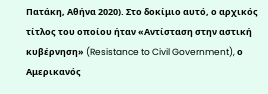Πατάκη, Αθήνα 2020). Στο δοκίμιο αυτό, ο αρχικός τίτλος του οποίου ήταν «Αντίσταση στην αστική κυβέρνηση» (Resistance to Civil Government), ο Αμερικανός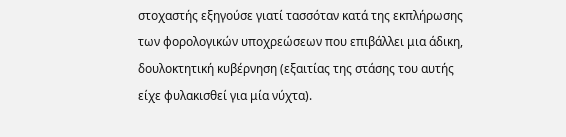στοχαστής εξηγούσε γιατί τασσόταν κατά της εκπλήρωσης των φορολογικών υποχρεώσεων που επιβάλλει μια άδικη, δουλοκτητική κυβέρνηση (εξαιτίας της στάσης του αυτής είχε φυλακισθεί για μία νύχτα).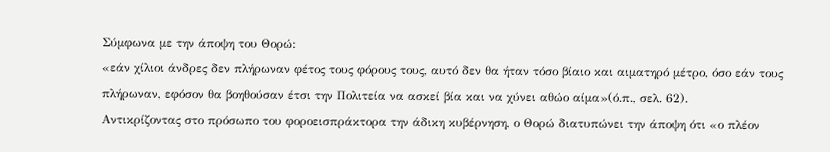Σύμφωνα με την άποψη του Θορώ:
«εάν χίλιοι άνδρες δεν πλήρωναν φέτος τους φόρους τους, αυτό δεν θα ήταν τόσο βίαιο και αιματηρό μέτρο, όσο εάν τους πλήρωναν, εφόσον θα βοηθούσαν έτσι την Πολιτεία να ασκεί βία και να χύνει αθώο αίμα»(ό.π., σελ. 62).
Αντικρίζοντας στο πρόσωπο του φοροεισπράκτορα την άδικη κυβέρνηση, ο Θορώ διατυπώνει την άποψη ότι «ο πλέον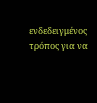ενδεδειγμένος τρόπος για να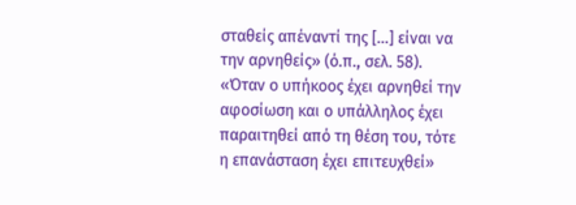σταθείς απέναντί της […] είναι να την αρνηθείς» (ό.π., σελ. 58). «Όταν ο υπήκοος έχει αρνηθεί την αφοσίωση και ο υπάλληλος έχει παραιτηθεί από τη θέση του, τότε η επανάσταση έχει επιτευχθεί»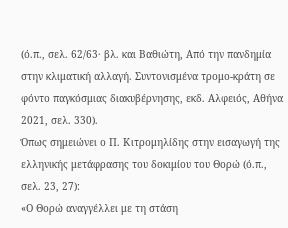(ό.π., σελ. 62/63· βλ. και Βαθιώτη, Από την πανδημία στην κλιματική αλλαγή. Συντονισμένα τρομο-κράτη σε φόντο παγκόσμιας διακυβέρνησης, εκδ. Αλφειός, Αθήνα 2021, σελ. 330).
Όπως σημειώνει ο Π. Κιτρομηλίδης στην εισαγωγή της ελληνικής μετάφρασης του δοκιμίου του Θορώ (ό.π., σελ. 23, 27):
«Ο Θορώ αναγγέλλει με τη στάση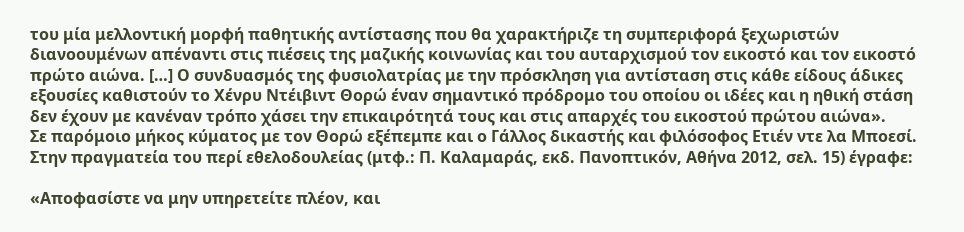του μία μελλοντική μορφή παθητικής αντίστασης που θα χαρακτήριζε τη συμπεριφορά ξεχωριστών διανοουμένων απέναντι στις πιέσεις της μαζικής κοινωνίας και του αυταρχισμού τον εικοστό και τον εικοστό πρώτο αιώνα. […] Ο συνδυασμός της φυσιολατρίας με την πρόσκληση για αντίσταση στις κάθε είδους άδικες εξουσίες καθιστούν το Χένρυ Ντέιβιντ Θορώ έναν σημαντικό πρόδρομο του οποίου οι ιδέες και η ηθική στάση δεν έχουν με κανέναν τρόπο χάσει την επικαιρότητά τους και στις απαρχές του εικοστού πρώτου αιώνα».
Σε παρόμοιο μήκος κύματος με τον Θορώ εξέπεμπε και ο Γάλλος δικαστής και φιλόσοφος Ετιέν ντε λα Μποεσί. Στην πραγματεία του περί εθελοδουλείας (μτφ.: Π. Καλαμαράς, εκδ. Πανοπτικόν, Αθήνα 2012, σελ. 15) έγραφε:

«Αποφασίστε να μην υπηρετείτε πλέον, και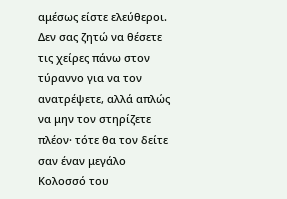αμέσως είστε ελεύθεροι. Δεν σας ζητώ να θέσετε τις χείρες πάνω στον τύραννο για να τον ανατρέψετε, αλλά απλώς να μην τον στηρίζετε πλέον· τότε θα τον δείτε σαν έναν μεγάλο Κολοσσό του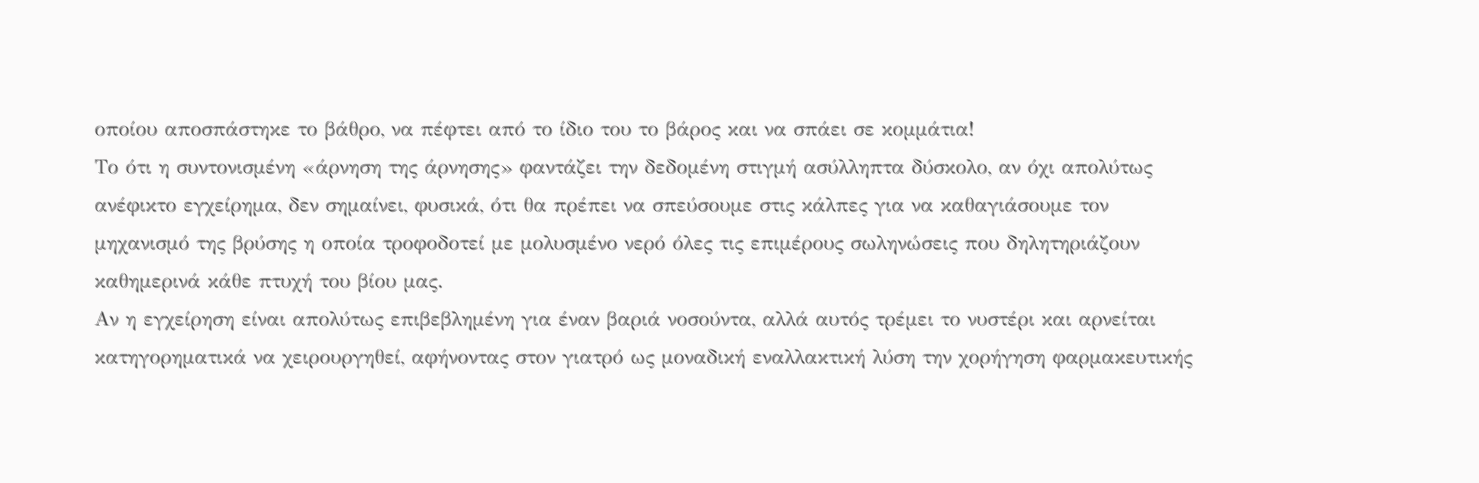οποίου αποσπάστηκε το βάθρο, να πέφτει από το ίδιο του το βάρος και να σπάει σε κομμάτια!
Το ότι η συντονισμένη «άρνηση της άρνησης» φαντάζει την δεδομένη στιγμή ασύλληπτα δύσκολο, αν όχι απολύτως ανέφικτο εγχείρημα, δεν σημαίνει, φυσικά, ότι θα πρέπει να σπεύσουμε στις κάλπες για να καθαγιάσουμε τον μηχανισμό της βρύσης η οποία τροφοδοτεί με μολυσμένο νερό όλες τις επιμέρους σωληνώσεις που δηλητηριάζουν καθημερινά κάθε πτυχή του βίου μας.
Αν η εγχείρηση είναι απολύτως επιβεβλημένη για έναν βαριά νοσούντα, αλλά αυτός τρέμει το νυστέρι και αρνείται κατηγορηματικά να χειρουργηθεί, αφήνοντας στον γιατρό ως μοναδική εναλλακτική λύση την χορήγηση φαρμακευτικής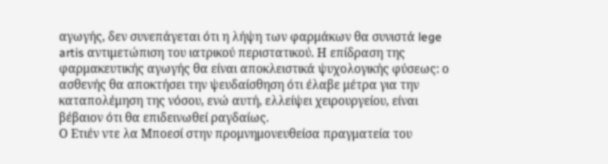αγωγής, δεν συνεπάγεται ότι η λήψη των φαρμάκων θα συνιστά lege artis αντιμετώπιση του ιατρικού περιστατικού. Η επίδραση της φαρμακευτικής αγωγής θα είναι αποκλειστικά ψυχολογικής φύσεως: ο ασθενής θα αποκτήσει την ψευδαίσθηση ότι έλαβε μέτρα για την καταπολέμηση της νόσου, ενώ αυτή, ελλείψει χειρουργείου, είναι βέβαιον ότι θα επιδεινωθεί ραγδαίως.
Ο Ετιέν ντε λα Μποεσί στην προμνημονευθείσα πραγματεία του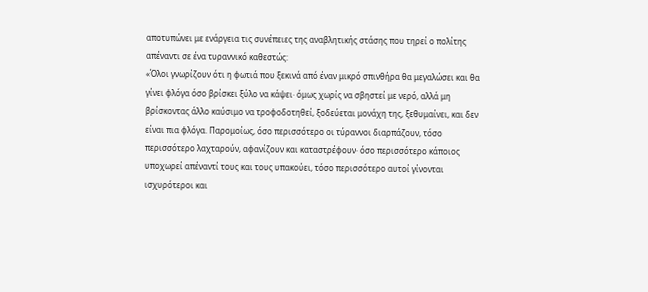αποτυπώνει με ενάργεια τις συνέπειες της αναβλητικής στάσης που τηρεί ο πολίτης απέναντι σε ένα τυραννικό καθεστώς:
«Όλοι γνωρίζουν ότι η φωτιά που ξεκινά από έναν μικρό σπινθήρα θα μεγαλώσει και θα γίνει φλόγα όσο βρίσκει ξύλο να κάψει· όμως χωρίς να σβηστεί με νερό, αλλά μη βρίσκοντας άλλο καύσιμο να τροφοδοτηθεί, ξοδεύεται μονάχη της, ξεθυμαίνει, και δεν είναι πια φλόγα. Παρομοίως, όσο περισσότερο οι τύραννοι διαρπάζουν, τόσο περισσότερο λαχταρούν, αφανίζουν και καταστρέφουν· όσο περισσότερο κάποιος υποχωρεί απέναντί τους και τους υπακούει, τόσο περισσότερο αυτοί γίνονται ισχυρότεροι και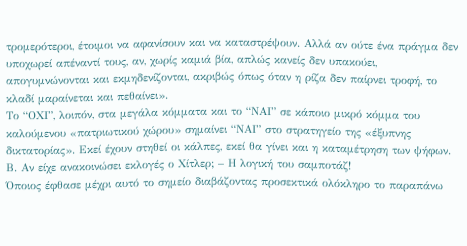τρομερότεροι, έτοιμοι να αφανίσουν και να καταστρέψουν. Αλλά αν ούτε ένα πράγμα δεν υποχωρεί απέναντί τους, αν, χωρίς καμιά βία, απλώς κανείς δεν υπακούει, απογυμνώνονται και εκμηδενίζονται, ακριβώς όπως όταν η ρίζα δεν παίρνει τροφή, το κλαδί μαραίνεται και πεθαίνει».
Το “ΟΧΙ”, λοιπόν, στα μεγάλα κόμματα και το “ΝΑΙ” σε κάποιο μικρό κόμμα του καλούμενου «πατριωτικού χώρου» σημαίνει “ΝΑΙ” στο στρατηγείο της «έξυπνης δικτατορίας». Εκεί έχουν στηθεί οι κάλπες, εκεί θα γίνει και η καταμέτρηση των ψήφων.
Β. Αν είχε ανακοινώσει εκλογές ο Χίτλερ; – Η λογική του σαμποτάζ!
Όποιος έφθασε μέχρι αυτό το σημείο διαβάζοντας προσεκτικά ολόκληρο το παραπάνω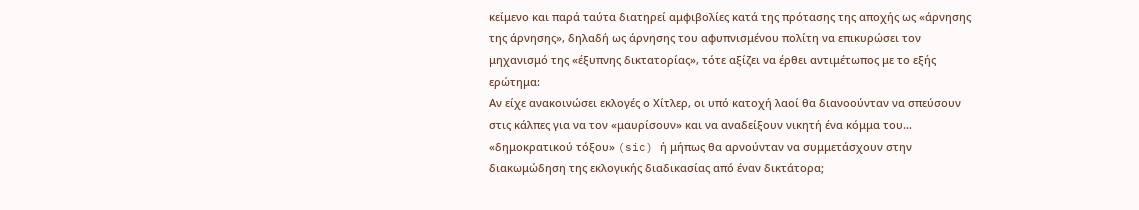κείμενο και παρά ταύτα διατηρεί αμφιβολίες κατά της πρότασης της αποχής ως «άρνησης της άρνησης», δηλαδή ως άρνησης του αφυπνισμένου πολίτη να επικυρώσει τον μηχανισμό της «έξυπνης δικτατορίας», τότε αξίζει να έρθει αντιμέτωπος με το εξής ερώτημα:
Αν είχε ανακοινώσει εκλογές ο Χίτλερ, οι υπό κατοχή λαοί θα διανοούνταν να σπεύσουν στις κάλπες για να τον «μαυρίσουν» και να αναδείξουν νικητή ένα κόμμα του… «δημοκρατικού τόξου» (sic) ή μήπως θα αρνούνταν να συμμετάσχουν στην διακωμώδηση της εκλογικής διαδικασίας από έναν δικτάτορα;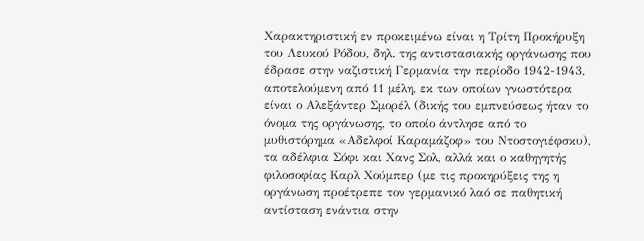Χαρακτηριστική εν προκειμένω είναι η Τρίτη Προκήρυξη του Λευκού Ρόδου, δηλ. της αντιστασιακής οργάνωσης που έδρασε στην ναζιστική Γερμανία την περίοδο 1942-1943, αποτελούμενη από 11 μέλη, εκ των οποίων γνωστότερα είναι ο Αλεξάντερ Σμορέλ (δικής του εμπνεύσεως ήταν το όνομα της οργάνωσης, το οποίο άντλησε από το μυθιστόρημα «Αδελφοί Καραμάζοφ» του Ντοστογιέφσκυ), τα αδέλφια Σόφι και Χανς Σολ, αλλά και ο καθηγητής φιλοσοφίας Καρλ Χούμπερ (με τις προκηρύξεις της η οργάνωση προέτρεπε τον γερμανικό λαό σε παθητική αντίσταση ενάντια στην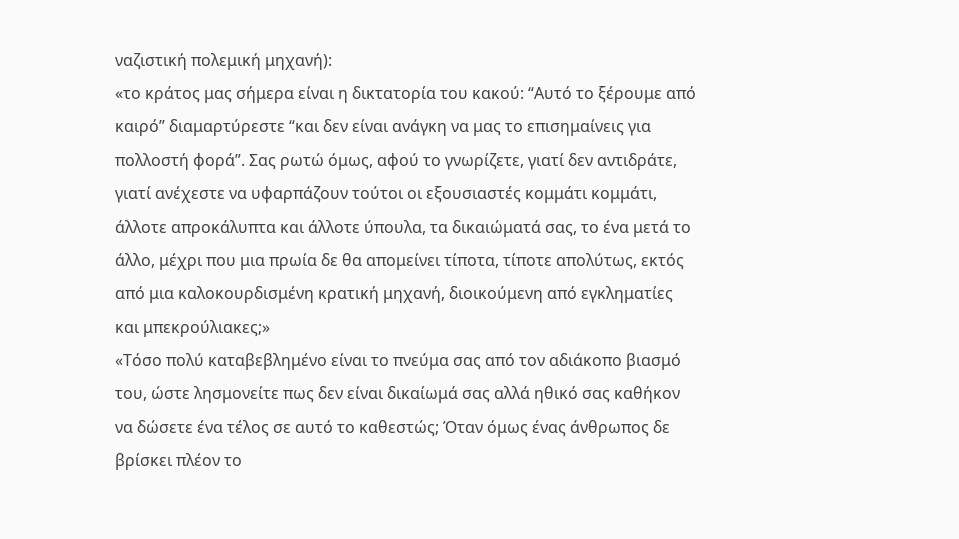ναζιστική πολεμική μηχανή):
«το κράτος μας σήμερα είναι η δικτατορία του κακού: “Αυτό το ξέρουμε από καιρό” διαμαρτύρεστε “και δεν είναι ανάγκη να μας το επισημαίνεις για πολλοστή φορά”. Σας ρωτώ όμως, αφού το γνωρίζετε, γιατί δεν αντιδράτε, γιατί ανέχεστε να υφαρπάζουν τούτοι οι εξουσιαστές κομμάτι κομμάτι, άλλοτε απροκάλυπτα και άλλοτε ύπουλα, τα δικαιώματά σας, το ένα μετά το άλλο, μέχρι που μια πρωία δε θα απομείνει τίποτα, τίποτε απολύτως, εκτός από μια καλοκουρδισμένη κρατική μηχανή, διοικούμενη από εγκληματίες και μπεκρούλιακες;»
«Τόσο πολύ καταβεβλημένο είναι το πνεύμα σας από τον αδιάκοπο βιασμό του, ώστε λησμονείτε πως δεν είναι δικαίωμά σας αλλά ηθικό σας καθήκον να δώσετε ένα τέλος σε αυτό το καθεστώς; Όταν όμως ένας άνθρωπος δε βρίσκει πλέον το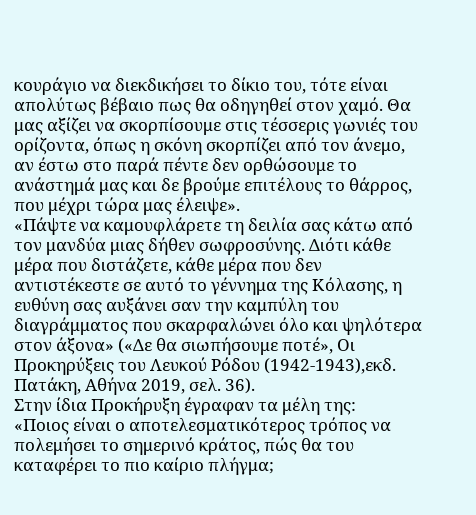κουράγιο να διεκδικήσει το δίκιο του, τότε είναι απολύτως βέβαιο πως θα οδηγηθεί στον χαμό. Θα μας αξίζει να σκορπίσουμε στις τέσσερις γωνιές του ορίζοντα, όπως η σκόνη σκορπίζει από τον άνεμο, αν έστω στο παρά πέντε δεν ορθώσουμε το ανάστημά μας και δε βρούμε επιτέλους το θάρρος, που μέχρι τώρα μας έλειψε».
«Πάψτε να καμουφλάρετε τη δειλία σας κάτω από τον μανδύα μιας δήθεν σωφροσύνης. Διότι κάθε μέρα που διστάζετε, κάθε μέρα που δεν αντιστέκεστε σε αυτό το γέννημα της Κόλασης, η ευθύνη σας αυξάνει σαν την καμπύλη του διαγράμματος που σκαρφαλώνει όλο και ψηλότερα στον άξονα» («Δε θα σιωπήσουμε ποτέ», Οι Προκηρύξεις του Λευκού Ρόδου (1942-1943),εκδ. Πατάκη, Αθήνα 2019, σελ. 36).
Στην ίδια Προκήρυξη έγραφαν τα μέλη της:
«Ποιος είναι ο αποτελεσματικότερος τρόπος να πολεμήσει το σημερινό κράτος, πώς θα του καταφέρει το πιο καίριο πλήγμα;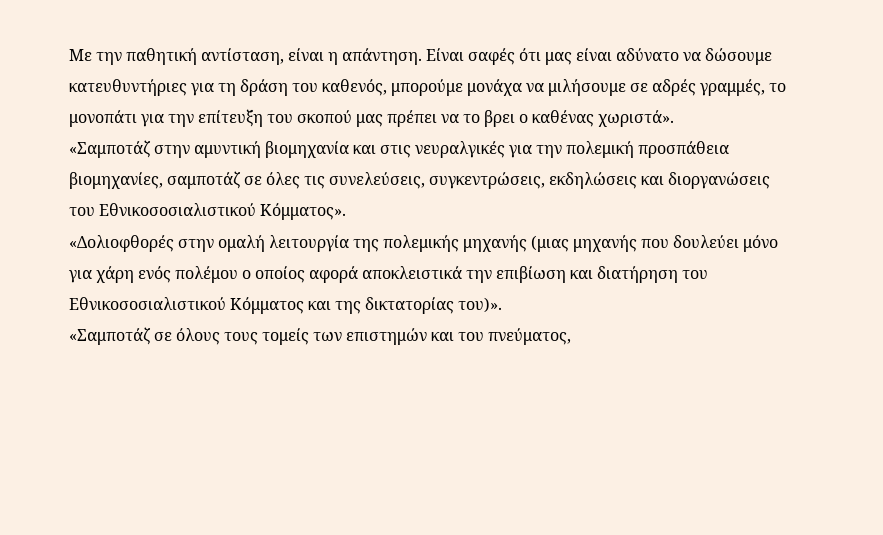Με την παθητική αντίσταση, είναι η απάντηση. Είναι σαφές ότι μας είναι αδύνατο να δώσουμε κατευθυντήριες για τη δράση του καθενός, μπορούμε μονάχα να μιλήσουμε σε αδρές γραμμές, το μονοπάτι για την επίτευξη του σκοπού μας πρέπει να το βρει ο καθένας χωριστά».
«Σαμποτάζ στην αμυντική βιομηχανία και στις νευραλγικές για την πολεμική προσπάθεια βιομηχανίες, σαμποτάζ σε όλες τις συνελεύσεις, συγκεντρώσεις, εκδηλώσεις και διοργανώσεις του Εθνικοσοσιαλιστικού Κόμματος».
«Δολιοφθορές στην ομαλή λειτουργία της πολεμικής μηχανής (μιας μηχανής που δουλεύει μόνο για χάρη ενός πολέμου ο οποίος αφορά αποκλειστικά την επιβίωση και διατήρηση του Εθνικοσοσιαλιστικού Κόμματος και της δικτατορίας του)».
«Σαμποτάζ σε όλους τους τομείς των επιστημών και του πνεύματος,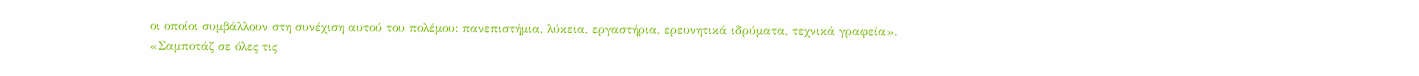οι οποίοι συμβάλλουν στη συνέχιση αυτού του πολέμου: πανεπιστήμια, λύκεια, εργαστήρια, ερευνητικά ιδρύματα, τεχνικά γραφεία».
«Σαμποτάζ σε όλες τις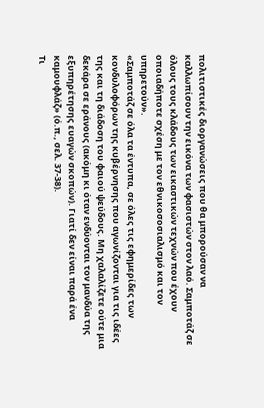πολιτιστικές διοργανώσεις που θα μπορούσαν να καλλωπίσουν την εικόνα των φασιστών στον λαό. Σαμποτάζ σε όλους τους κλάδους των εικαστικών τεχνών που έχουν οποιαδήποτε σχέση με τον εθνικοσοσιαλισμό και τον υπηρετούν».
«Σαμποτάζ σε όλα τα έντυπα, σε όλες τις εφημερίδες των κονδυλοφόρων της κυβέρνησης που αγωνίζονται για τις ιδέες της και τη διάδοση του φαιού ψεύδους. Μη χαλαλίζετε ούτε μια δεκάρα σε εράνους (ακόμη κι όταν ενδύονται τον μανδύα της εξυπηρέτησης ευαγών σκοπών). Γιατί δεν είναι παρά ένα καμουφλάζ» (ό.π., σελ. 37-38).
Τι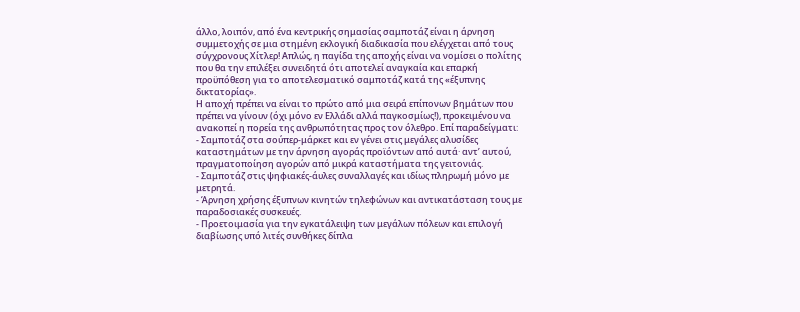άλλο, λοιπόν, από ένα κεντρικής σημασίας σαμποτάζ είναι η άρνηση συμμετοχής σε μια στημένη εκλογική διαδικασία που ελέγχεται από τους σύγχρονους Χίτλερ! Απλώς, η παγίδα της αποχής είναι να νομίσει ο πολίτης που θα την επιλέξει συνειδητά ότι αποτελεί αναγκαία και επαρκή προϋπόθεση για το αποτελεσματικό σαμποτάζ κατά της «έξυπνης δικτατορίας».
Η αποχή πρέπει να είναι το πρώτο από μια σειρά επίπονων βημάτων που πρέπει να γίνουν (όχι μόνο εν Ελλάδι αλλά παγκοσμίως!), προκειμένου να ανακοπεί η πορεία της ανθρωπότητας προς τον όλεθρο. Επί παραδείγματι:
- Σαμποτάζ στα σούπερ-μάρκετ και εν γένει στις μεγάλες αλυσίδες καταστημάτων με την άρνηση αγοράς προϊόντων από αυτά· αντ’ αυτού, πραγματοποίηση αγορών από μικρά καταστήματα της γειτονιάς.
- Σαμποτάζ στις ψηφιακές-άυλες συναλλαγές και ιδίως πληρωμή μόνο με μετρητά.
- Άρνηση χρήσης έξυπνων κινητών τηλεφώνων και αντικατάσταση τους με παραδοσιακές συσκευές.
- Προετοιμασία για την εγκατάλειψη των μεγάλων πόλεων και επιλογή διαβίωσης υπό λιτές συνθήκες δίπλα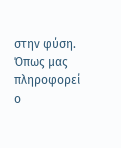στην φύση.
Όπως μας πληροφορεί ο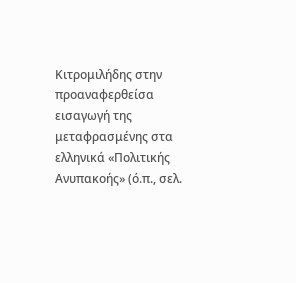Κιτρομιλήδης στην προαναφερθείσα εισαγωγή της μεταφρασμένης στα ελληνικά «Πολιτικής Ανυπακοής» (ό.π., σελ.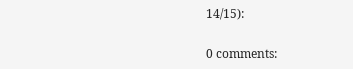14/15):

0 comments: